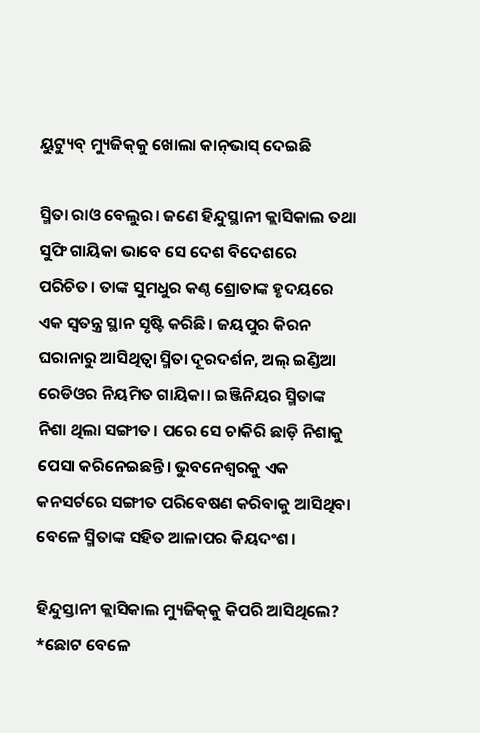ୟୁଟ୍ୟୁବ୍‌ ମ୍ୟୁଜିକ୍‌କୁ ଖୋଲା କାନ୍‌ଭାସ୍‌ ଦେଇଛି

ସ୍ମିତା ରାଓ ବେଲୁର। ଜଣେ ହିନ୍ଦୁସ୍ଥାନୀ କ୍ଲାସିକାଲ ତଥା ସୁଫି ଗାୟିକା ଭାବେ ସେ ଦେଶ ବିଦେଶରେ ପରିଚିତ। ତାଙ୍କ ସୁମଧୁର କଣ୍ଠ ଶ୍ରୋତାଙ୍କ ହୃଦୟରେ ଏକ ସ୍ବତନ୍ତ୍ର ସ୍ଥାନ ସୃଷ୍ଟି କରିଛି। ଜୟପୁର କିରନ ଘରାନାରୁ ଆସିଥିତ୍ବା ସ୍ମିତା ଦୂରଦର୍ଶନ, ଅଲ୍‌ ଇଣ୍ଡିଆ ରେଡିଓର ନିୟମିତ ଗାୟିକା। ଇଞ୍ଜିନିୟର ସ୍ମିତାଙ୍କ ନିଶା ଥିଲା ସଙ୍ଗୀତ। ପରେ ସେ ଚାକିରି ଛାଡ଼ି ନିଶାକୁ ପେସା କରିନେଇଛନ୍ତି। ଭୁବନେଶ୍ୱରକୁ ଏକ କନସର୍ଟରେ ସଙ୍ଗୀତ ପରିବେଷଣ କରିବାକୁ ଆସିଥିବା ବେଳେ ସ୍ମିତାଙ୍କ ସହିତ ଆଳାପର କିୟଦଂଶ।

ହିନ୍ଦୁସ୍ତାନୀ କ୍ଲାସିକାଲ ମ୍ୟୁଜିକ୍‌କୁ କିପରି ଆସିଥିଲେ?
*ଛୋଟ ବେଳେ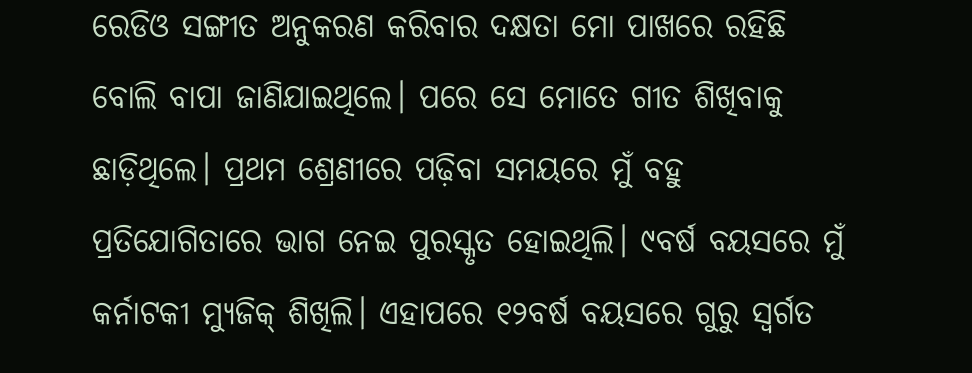ରେଡିଓ ସଙ୍ଗୀତ ଅନୁକରଣ କରିବାର ଦକ୍ଷତା ମୋ ପାଖରେ ରହିଛି ବୋଲି ବାପା ଜାଣିଯାଇଥିଲେ। ପରେ ସେ ମୋତେ ଗୀତ ଶିଖିବାକୁ ଛାଡ଼ିଥିଲେ। ପ୍ରଥମ ଶ୍ରେଣୀରେ ପଢ଼ିବା ସମୟରେ ମୁଁ ବହୁ ପ୍ରତିଯୋଗିତାରେ ଭାଗ ନେଇ ପୁରସ୍କୃତ ହୋଇଥିଲି। ୯ବର୍ଷ ବୟସରେ ମୁଁ କର୍ନାଟକୀ ମ୍ୟୁଜିକ୍‌ ଶିଖିଲି। ଏହାପରେ ୧୨ବର୍ଷ ବୟସରେ ଗୁରୁ ସ୍ବର୍ଗତ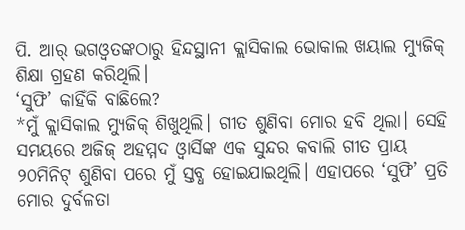ପି. ଆର୍‌ ଭଗଓ୍ବତଙ୍କଠାରୁ ହିନ୍ଦସ୍ଥାନୀ କ୍ଲାସିକାଲ ଭୋକାଲ ଖୟାଲ ମ୍ୟୁଜିକ୍‌ ଶିକ୍ଷା ଗ୍ରହଣ କରିଥିଲି।
‘ସୁଫି’ କାହିଁକି ବାଛିଲେ?
*ମୁଁ କ୍ଲାସିକାଲ ମ୍ୟୁଜିକ୍‌ ଶିଖୁଥିଲି। ଗୀତ ଶୁଣିବା ମୋର ହବି ଥିଲା। ସେହି ସମୟରେ ଅଜିଜ୍‌ ଅହମ୍ମଦ ଓ୍ବାର୍ସିଙ୍କ ଏକ ସୁନ୍ଦର କବାଲି ଗୀତ ପ୍ରାୟ ୨୦ମିନିଟ୍‌ ଶୁଣିବା ପରେ ମୁଁ ସ୍ତବ୍ଧ ହୋଇଯାଇଥିଲି। ଏହାପରେ ‘ସୁଫି’ ପ୍ରତି ମୋର ଦୁର୍ବଳତା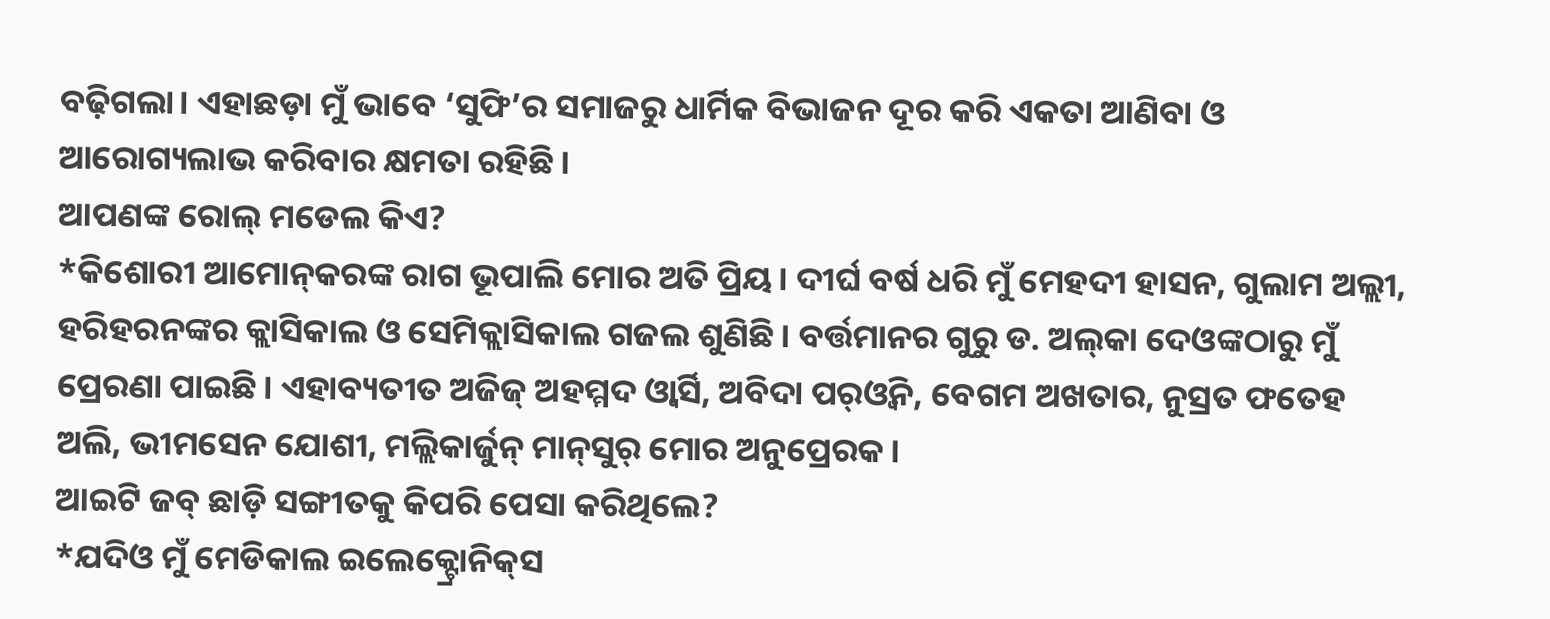ବଢ଼ିଗଲା। ଏହାଛଡ଼ା ମୁଁ ଭାବେ ‘ସୁଫି’ର ସମାଜରୁ ଧାର୍ମିକ ବିଭାଜନ ଦୂର କରି ଏକତା ଆଣିବା ଓ ଆରୋଗ୍ୟଲାଭ କରିବାର କ୍ଷମତା ରହିଛି।
ଆପଣଙ୍କ ରୋଲ୍‌ ମଡେଲ କିଏ?
*କିଶୋରୀ ଆମୋନ୍‌କରଙ୍କ ରାଗ ଭୂପାଲି ମୋର ଅତି ପ୍ରିୟ। ଦୀର୍ଘ ବର୍ଷ ଧରି ମୁଁ ମେହଦୀ ହାସନ, ଗୁଲାମ ଅଲ୍ଲୀ, ହରିହରନଙ୍କର କ୍ଲାସିକାଲ ଓ ସେମିକ୍ଲାସିକାଲ ଗଜଲ ଶୁଣିଛି। ବର୍ତ୍ତମାନର ଗୁରୁ ଡ. ଅଲ୍‌କା ଦେଓଙ୍କଠାରୁ ମୁଁ ପ୍ରେରଣା ପାଇଛି। ଏହାବ୍ୟତୀତ ଅଜିଜ୍‌ ଅହମ୍ମଦ ଓ୍ବାର୍ସି, ଅବିଦା ପର୍‌ଓ୍ବିନ, ବେଗମ ଅଖତାର, ନୁସ୍ରତ ଫତେହ ଅଲି, ଭୀମସେନ ଯୋଶୀ, ମଲ୍ଲିକାର୍ଜୁନ୍‌ ମାନ୍‌ସୁର୍‌ ମୋର ଅନୁପ୍ରେରକ।
ଆଇଟି ଜବ୍‌ ଛାଡ଼ି ସଙ୍ଗୀତକୁ କିପରି ପେସା କରିଥିଲେ?
*ଯଦିଓ ମୁଁ ମେଡିକାଲ ଇଲେକ୍ଟ୍ରୋନିକ୍‌ସ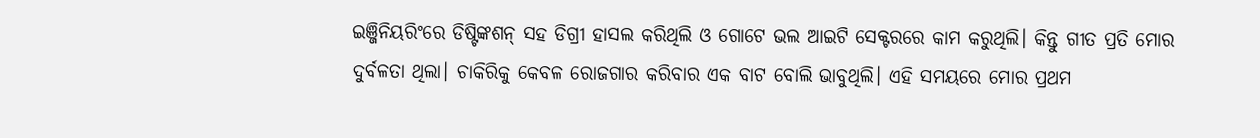ଇଞ୍ଜିନିୟରିଂରେ ଡିଷ୍ଟିଙ୍କଶନ୍‌ ସହ ଡିଗ୍ରୀ ହାସଲ କରିଥିଲି ଓ ଗୋଟେ ଭଲ ଆଇଟି ସେକ୍ଟରରେ କାମ କରୁଥିଲି। କିନ୍ତୁ ଗୀତ ପ୍ରତି ମୋର ଦୁର୍ବଳତା ଥିଲା। ଚାକିରିକୁ କେବଳ ରୋଜଗାର କରିବାର ଏକ ବାଟ ବୋଲି ଭାବୁଥିଲି। ଏହି ସମୟରେ ମୋର ପ୍ରଥମ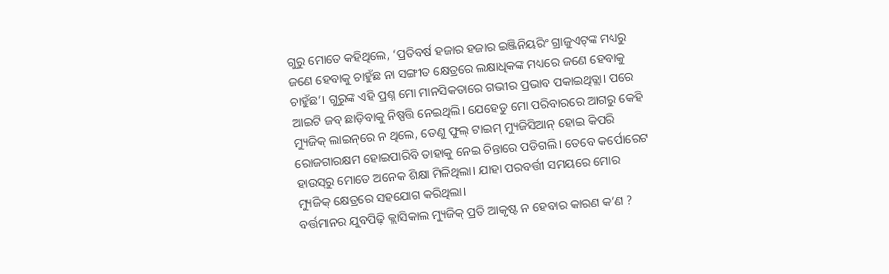ଗୁରୁ ମୋତେ କହିଥିଲେ, ‘ପ୍ରତିବର୍ଷ ହଜାର ହଜାର ଇଞ୍ଜିନିୟରିଂ ଗ୍ରାଜୁଏଟ୍‌ଙ୍କ ମଧ୍ୟରୁ ଜଣେ ହେବାକୁ ଚାହୁଁଛ ନା ସଙ୍ଗୀତ କ୍ଷେତ୍ରରେ ଲକ୍ଷାଧିକଙ୍କ ମଧ୍ୟରେ ଜଣେ ହେବାକୁ ଚାହୁଁଛ’। ଗୁରୁଙ୍କ ଏହି ପ୍ରଶ୍ନ ମୋ ମାନସିକତାରେ ଗଭୀର ପ୍ରଭାବ ପକାଇଥିତ୍ଲା। ପରେ ଆଇଟି ଜବ୍‌ ଛାଡ଼ିବାକୁ ନିଷ୍ପତ୍ତି ନେଇଥିଲି। ଯେହେତୁ ମୋ ପରିବାରରେ ଆଗରୁ କେହି ମ୍ୟୁଜିକ୍‌ ଲାଇନ୍‌ରେ ନ ଥିଲେ, ତେଣୁ ଫୁଲ୍‌ ଟାଇମ୍‌ ମ୍ୟୁଜିସିଆନ୍‌ ହୋଇ କିପରି ରୋଜଗାରକ୍ଷମ ହୋଇପାରିବି ତାହାକୁ ନେଇ ଚିନ୍ତାରେ ପଡିଗଲି। ତେବେ କର୍ପୋରେଟ ହାଉସ୍‌ରୁ ମୋତେ ଅନେକ ଶିକ୍ଷା ମିଳିଥିଲା। ଯାହା ପରବର୍ତ୍ତୀ ସମୟରେ ମୋର ମ୍ୟୁଜିକ୍‌ କ୍ଷେତ୍ରରେ ସହଯୋଗ କରିଥିଲା।
ବର୍ତ୍ତମାନର ଯୁବପିଢ଼ି କ୍ଲାସିକାଲ ମ୍ୟୁଜିକ୍‌ ପ୍ରତି ଆକୃଷ୍ଟ ନ ହେବାର କାରଣ କ’ଣ ?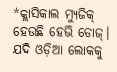*କ୍ଲାସିକାଲ ମ୍ୟୁଜିକ୍‌ ହେଉଛି ହେଭି ଡୋଜ୍‌। ଯଦି ଓଡ଼ିଆ ଲୋକକୁ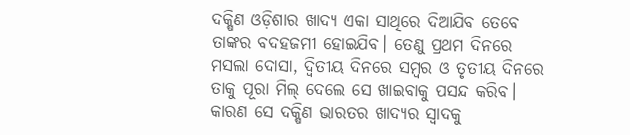ଦକ୍ଷିଣ ଓଡ଼ିଶାର ଖାଦ୍ୟ ଏକା ସାଥିରେ ଦିଆଯିବ ତେବେ ତାଙ୍କର ବଦହଜମୀ ହୋଇଯିବ। ତେଣୁ ପ୍ରଥମ ଦିନରେ ମସଲା ଦୋସା, ଦ୍ୱିତୀୟ ଦିନରେ ସମ୍ବର ଓ ତୃତୀୟ ଦିନରେ ତାକୁ ପୂରା ମିଲ୍‌ ଦେଲେ ସେ ଖାଇବାକୁ ପସନ୍ଦ କରିବ। କାରଣ ସେ ଦକ୍ଷିଣ ଭାରତର ଖାଦ୍ୟର ସ୍ବାଦକୁ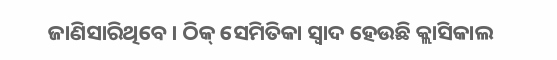ଜାଣିସାରିଥିବେ। ଠିକ୍‌ ସେମିତିକା ସ୍ବାଦ ହେଉଛି କ୍ଲାସିକାଲ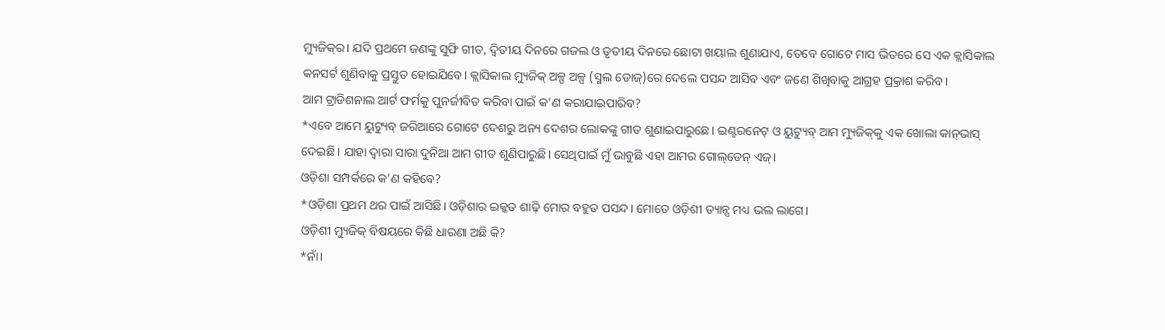ମ୍ୟୁଜିକ୍‌ର। ଯଦି ପ୍ରଥମେ ଜଣଙ୍କୁ ସୁଫି ଗୀତ, ଦ୍ୱିତୀୟ ଦିନରେ ଗଜଲ ଓ ତୃତୀୟ ଦିନରେ ଛୋଟା ଖୟାଲ ଶୁଣାଯାଏ, ତେବେ ଗୋଟେ ମାସ ଭିତରେ ସେ ଏକ କ୍ଲାସିକାଲ କନସର୍ଟ ଶୁଣିବାକୁ ପ୍ରସ୍ତୁତ ହୋଇଯିବେ। କ୍ଲାସିକାଲ ମ୍ୟୁଜିକ୍‌ ଅଳ୍ପ ଅଳ୍ପ (ସ୍ମଲ ଡୋଜ୍‌)ରେ ଦେଲେ ପସନ୍ଦ ଆସିବ ଏବଂ ଜଣେ ଶିଖିବାକୁ ଆଗ୍ରହ ପ୍ର୍ରକାଶ କରିବ।
ଆମ ଟ୍ରାଡିଶନାଲ ଆର୍ଟ ଫର୍ମକୁ ପୁନର୍ଜୀବିତ କରିବା ପାଇଁ କ’ଣ କରାଯାଇପାରିବ?
*ଏବେ ଆମେ ୟୁଟ୍ୟୁବ୍‌ ଜରିଆରେ ଗୋଟେ ଦେଶରୁ ଅନ୍ୟ ଦେଶର ଲୋକଙ୍କୁ ଗୀତ ଶୁଣାଇପାରୁଛେ। ଇଣ୍ଟରନେଟ୍‌ ଓ ୟୁଟ୍ୟୁବ୍‌ ଆମ ମ୍ୟୁଜିକ୍‌କୁ ଏକ ଖୋଲା କାନ୍‌ଭାସ୍‌ ଦେଇଛି। ଯାହା ଦ୍ୱାରା ସାରା ଦୁନିଆ ଆମ ଗୀତ ଶୁଣିପାରୁଛି। ସେଥିପାଇଁ ମୁଁ ଭାବୁଛି ଏହା ଆମର ଗୋଲ୍‌ଡେନ୍‌ ଏଜ୍‌।
ଓଡ଼ିଶା ସମ୍ପର୍କରେ କ’ଣ କହିବେ?
*ଓଡ଼ିଶା ପ୍ରଥମ ଥର ପାଇଁ ଆସିଛି। ଓଡ଼ିଶାର ଇକ୍କତ ଶାଢ଼ି ମୋର ବହୁତ ପସନ୍ଦ। ମୋତେ ଓଡ଼ିଶୀ ଡ୍ୟାନ୍ସ ମଧ୍ୟ ଭଲ ଲାଗେ।
ଓଡ଼ିଶୀ ମ୍ୟୁଜିକ୍‌ ବିଷୟରେ କିଛି ଧାରଣା ଅଛି କି?
*ନାଁ।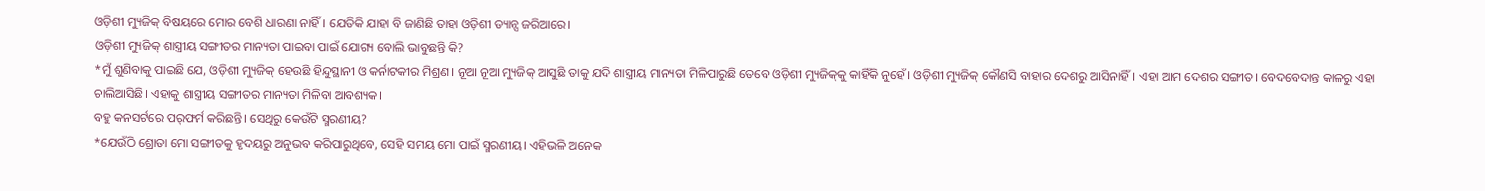ଓଡ଼ିଶୀ ମ୍ୟୁଜିକ୍‌ ବିଷୟରେ ମୋର ବେଶି ଧାରଣା ନାହିଁ। ଯେତିକି ଯାହା ବି ଜାଣିଛି ତାହା ଓଡ଼ିଶୀ ଡ୍ୟାନ୍ସ ଜରିଆରେ।
ଓଡ଼ିଶୀ ମ୍ୟୁଜିକ୍‌ ଶାସ୍ତ୍ରୀୟ ସଙ୍ଗୀତର ମାନ୍ୟତା ପାଇବା ପାଇଁ ଯୋଗ୍ୟ ବୋଲି ଭାବୁଛନ୍ତି କି?
*ମୁଁ ଶୁଣିବାକୁ ପାଇଛି ଯେ, ଓଡ଼ିଶୀ ମ୍ୟୁଜିକ୍‌ ହେଉଛି ହିନ୍ଦୁସ୍ଥାନୀ ଓ କର୍ନାଟକୀର ମିଶ୍ରଣ। ନୂଆ ନୂଆ ମ୍ୟୁଜିକ୍‌ ଆସୁଛି ତାକୁ ଯଦି ଶାସ୍ତ୍ରୀୟ ମାନ୍ୟତା ମିଳିପାରୁଛି ତେବେ ଓଡ଼ିଶୀ ମ୍ୟୁଜିକ୍‌କୁ କାହିଁକି ନୁହେଁ। ଓଡ଼ିଶୀ ମ୍ୟୁଜିକ୍‌ କୌଣସି ବାହାର ଦେଶରୁ ଆସିନାହିଁ। ଏହା ଆମ ଦେଶର ସଙ୍ଗୀତ। ବେଦବେଦାନ୍ତ କାଳରୁ ଏହା ଚାଲିଆସିଛି। ଏହାକୁ ଶାସ୍ତ୍ରୀୟ ସଙ୍ଗୀତର ମାନ୍ୟତା ମିଳିବା ଆବଶ୍ୟକ।
ବହୁ କନସର୍ଟରେ ପର୍‌ଫର୍ମ କରିଛନ୍ତି। ସେଥିରୁ କେଉଁଟି ସ୍ମରଣୀୟ?
*ଯେଉଁଠି ଶ୍ରୋତା ମୋ ସଙ୍ଗୀତକୁ ହୃଦୟରୁ ଅନୁଭବ କରିପାରୁଥିବେ, ସେହି ସମୟ ମୋ ପାଇଁ ସ୍ମରଣୀୟ। ଏହିଭଳି ଅନେକ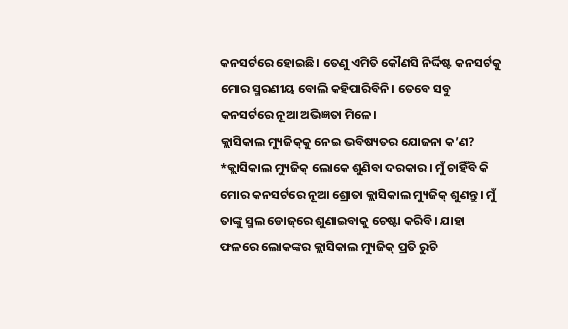କନସର୍ଟରେ ହୋଇଛି। ତେଣୁ ଏମିତି କୌଣସି ନିର୍ଦ୍ଦିଷ୍ଟ କନସର୍ଟକୁ ମୋର ସ୍ମରଣୀୟ ବୋଲି କହିପାରିବିନି। ତେବେ ସବୁ କନସର୍ଟରେ ନୂଆ ଅଭିଜ୍ଞତା ମିଳେ।
କ୍ଲାସିକାଲ ମ୍ୟୁଜିକ୍‌କୁ ନେଇ ଭବିଷ୍ୟତର ଯୋଜନା କ’ଣ?
*କ୍ଲାସିକାଲ ମ୍ୟୁଜିକ୍‌ ଲୋକେ ଶୁଣିବା ଦରକାର। ମୁଁ ଚାହିଁବି କି ମୋର କନସର୍ଟରେ ନୂଆ ଶ୍ରୋତା କ୍ଲାସିକାଲ ମ୍ୟୁଜିକ୍‌ ଶୁଣନ୍ତୁ। ମୁଁ ତାଙ୍କୁ ସ୍ମଲ ଡୋଜ୍‌ରେ ଶୁଣାଇବାକୁ ଚେଷ୍ଟା କରିବି। ଯାହା ଫଳରେ ଲୋକଙ୍କର କ୍ଲାସିକାଲ ମ୍ୟୁଜିକ୍‌ ପ୍ରତି ରୁଚି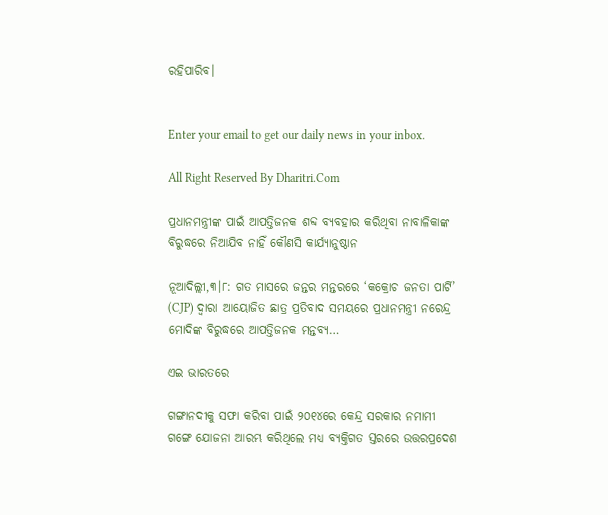ରହିପାରିବ।


Enter your email to get our daily news in your inbox.

All Right Reserved By Dharitri.Com

ପ୍ରଧାନମନ୍ତ୍ରୀଙ୍କ ପାଇଁ ଆପତ୍ତିଜନକ ଶବ୍ଦ ବ୍ୟବହାର କରିଥିବା ନାବାଳିକାଙ୍କ ବିରୁଦ୍ଧରେ ନିଆଯିବ ନାହିଁ କୌଣସି କାର୍ଯ୍ୟାନୁଷ୍ଠାନ

ନୂଆଦିଲ୍ଲୀ,୩।୮: ଗତ ମାସରେ ଜନ୍ତର ମନ୍ତରରେ ‘କକ୍ରୋଚ ଜନତା ପାର୍ଟି’ (CJP) ଦ୍ୱାରା ଆୟୋଜିତ ଛାତ୍ର ପ୍ରତିବାଦ ସମୟରେ ପ୍ରଧାନମନ୍ତ୍ରୀ ନରେନ୍ଦ୍ର ମୋଦିଙ୍କ ବିରୁଦ୍ଧରେ ଆପତ୍ତିଜନକ ମନ୍ତବ୍ୟ…

ଏଇ ଭାରତରେ

ଗଙ୍ଗାନଦୀକୁ ସଫା କରିବା ପାଇଁ ୨୦୧୪ରେ କେନ୍ଦ୍ର ସରକାର ନମାମୀ ଗଙ୍ଗେ ଯୋଜନା ଆରମ୍ଭ କରିଥିଲେ ମଧ୍ୟ ବ୍ୟକ୍ତିଗତ ସ୍ତରରେ ଉତ୍ତରପ୍ରଦେଶ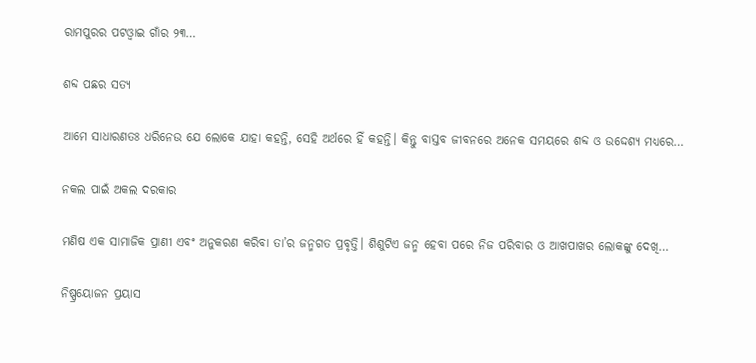ରାମପୁରର ପଟଓ୍ବାଇ ଗାଁର ୨୩…

ଶବ୍ଦ ପଛର ସତ୍ୟ

ଆମେ ସାଧାରଣତଃ ଧରିନେଉ ଯେ ଲୋକେ ଯାହା କହନ୍ତି, ସେହି ଅର୍ଥରେ ହିଁ କହନ୍ତି। କିନ୍ତୁ ବାସ୍ତବ ଜୀବନରେ ଅନେକ ସମୟରେ ଶବ୍ଦ ଓ ଉଦ୍ଦେଶ୍ୟ ମଧ୍ୟରେ…

ନକଲ ପାଇଁ ଅକଲ ଦରକାର

ମଣିଷ ଏକ ସାମାଜିକ ପ୍ରାଣୀ ଏବଂ ଅନୁକରଣ କରିବା ତା’ର ଜନ୍ମଗତ ପ୍ରବୃତ୍ତି। ଶିଶୁଟିଏ ଜନ୍ମ ହେବା ପରେ ନିଜ ପରିବାର ଓ ଆଖପାଖର ଲୋକଙ୍କୁ ଦେଖି…

ନିଷ୍ପ୍ରୟୋଜନ ପ୍ରୟାସ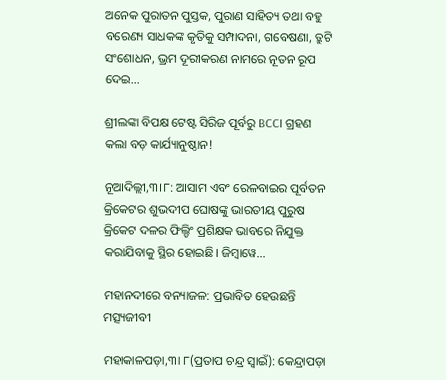ଅନେକ ପୁରାତନ ପୁସ୍ତକ, ପୁରାଣ ସାହିତ୍ୟ ତଥା ବହୁ ବରେଣ୍ୟ ସାଧକଙ୍କ କୃତିକୁ ସମ୍ପାଦନା, ଗବେଷଣା, ତ୍ରୁଟି ସଂଶୋଧନ, ଭ୍ରମ ଦୂରୀକରଣ ନାମରେ ନୂତନ ରୂପ ଦେଇ…

ଶ୍ରୀଲଙ୍କା ବିପକ୍ଷ ଟେଷ୍ଟ ସିରିଜ ପୂର୍ବରୁ BCCI ଗ୍ରହଣ କଲା ବଡ଼ କାର୍ଯ୍ୟାନୁଷ୍ଠାନ!

ନୂଆଦିଲ୍ଲୀ,୩।୮: ଆସାମ ଏବଂ ରେଳବାଇର ପୂର୍ବତନ କ୍ରିକେଟର ଶୁଭଦୀପ ଘୋଷଙ୍କୁ ଭାରତୀୟ ପୁରୁଷ କ୍ରିକେଟ ଦଳର ଫିଲ୍ଡିଂ ପ୍ରଶିକ୍ଷକ ଭାବରେ ନିଯୁକ୍ତ କରାଯିବାକୁ ସ୍ଥିର ହୋଇଛି। ଜିମ୍ବାୱେ…

ମହାନଦୀରେ ବନ୍ୟାଜଳ: ପ୍ରଭାବିତ ହେଉଛନ୍ତି ମତ୍ସ୍ୟଜୀବୀ

ମହାକାଳପଡ଼ା,୩ା ୮(ପ୍ରତାପ ଚନ୍ଦ୍ର ସ୍ବାଇଁ): କେନ୍ଦ୍ରାପଡ଼ା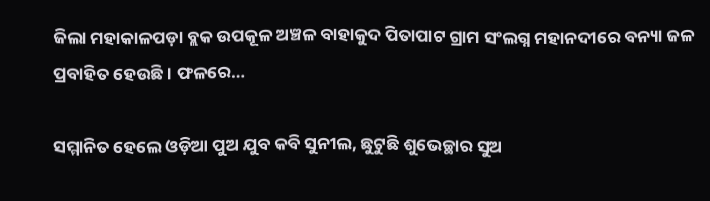ଜିଲା ମହାକାଳପଡ଼ା ବ୍ଲକ ଉପକୂଳ ଅଞ୍ଚଳ ବାହାକୁଦ ପିତାପାଟ ଗ୍ରାମ ସଂଲଗ୍ନ ମହାନଦୀରେ ବନ୍ୟା ଜଳ ପ୍ରବାହିତ ହେଉଛି। ଫଳରେ…

ସମ୍ମାନିତ ହେଲେ ଓଡ଼ିଆ ପୁଅ ଯୁବ କବି ସୁନୀଲ, ଛୁଟୁଛି ଶୁଭେଚ୍ଛାର ସୁଅ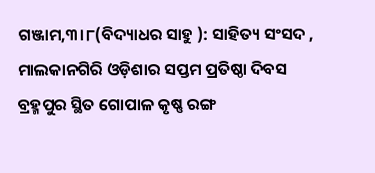ଗଞ୍ଜାମ,୩।୮(ବିଦ୍ୟାଧର ସାହୁ ): ସାହିତ୍ୟ ସଂସଦ , ମାଲକାନଗିରି ଓଡ଼ିଶାର ସପ୍ତମ ପ୍ରତିଷ୍ଠା ଦିବସ ବ୍ରହ୍ମପୁର ସ୍ଥିତ ଗୋପାଳ କୃଷ୍ଣ ରଙ୍ଗ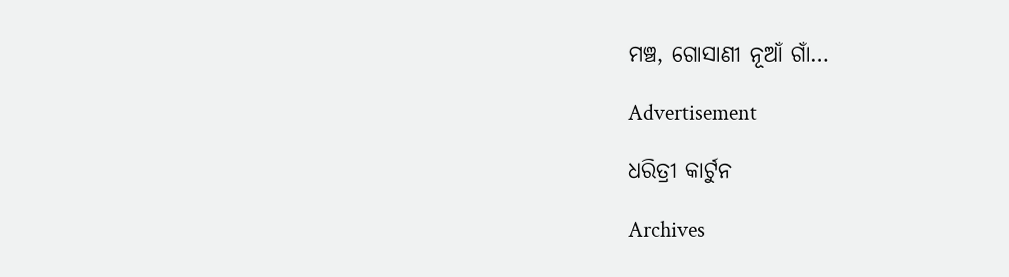ମଞ୍ଚ, ଗୋସାଣୀ ନୂଆଁ ଗାଁ…

Advertisement

ଧରିତ୍ରୀ କାର୍ଟୁନ

Archives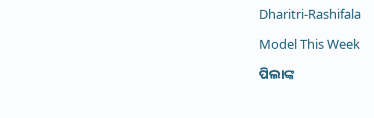Dharitri-Rashifala

Model This Week

ପିଲାଙ୍କ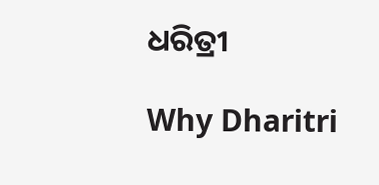ଧରିତ୍ରୀ

Why Dharitri